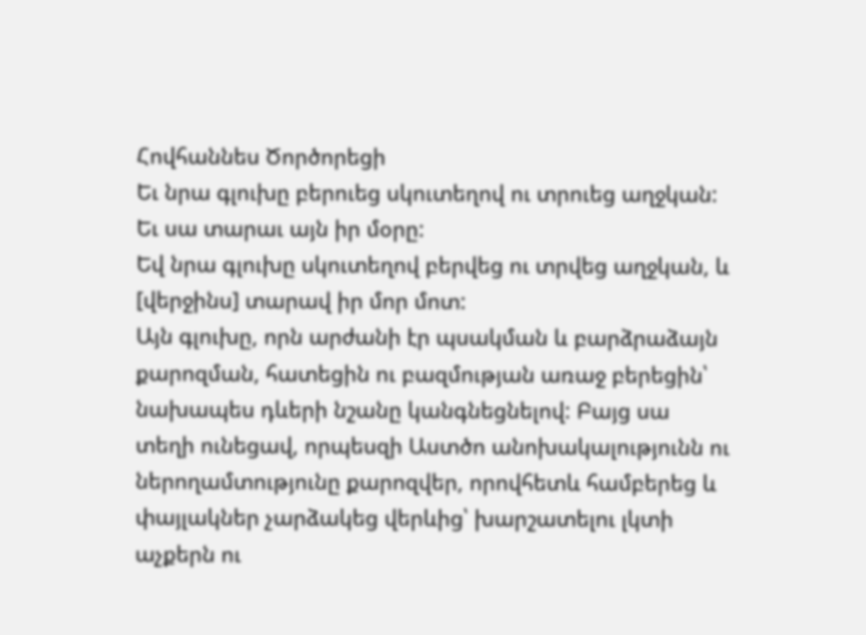Հովհաննես Ծործորեցի
Եւ նրա գլուխը բերուեց սկուտեղով ու տրուեց աղջկան: Եւ սա տարաւ այն իր մօրը:
Եվ նրա գլուխը սկուտեղով բերվեց ու տրվեց աղջկան, և [վերջինս] տարավ իր մոր մոտ:
Այն գլուխը, որն արժանի էր պսակման և բարձրաձայն քարոզման, հատեցին ու բազմության առաջ բերեցին՝ նախապես դևերի նշանը կանգնեցնելով: Բայց սա տեղի ունեցավ, որպեսզի Աստծո անոխակալությունն ու ներողամտությունը քարոզվեր, որովհետև համբերեց և փայլակներ չարձակեց վերևից՝ խարշատելու լկտի աչքերն ու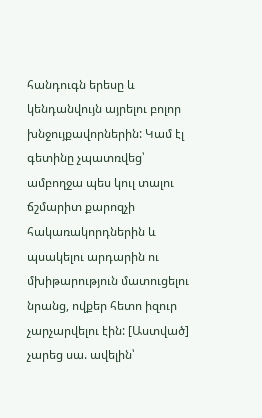հանդուգն երեսը և կենդանվույն այրելու բոլոր խնջույքավորներին: Կամ էլ գետինը չպատռվեց՝ ամբողջա պես կուլ տալու ճշմարիտ քարոզչի հակառակորդներին և պսակելու արդարին ու մխիթարություն մատուցելու նրանց, ովքեր հետո իզուր չարչարվելու էին: [Աստված] չարեց սա. ավելին՝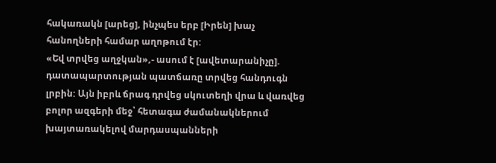հակառակն [արեց], ինչպես երբ [Իրեն] խաչ հանողների համար աղոթում էր:
«Եվ տրվեց աղջկան»,- ասում է [ավետարանիչը]. դատապարտության պատճառը տրվեց հանդուգն լրբին: Այն իբրև ճրագ դրվեց սկուտեղի վրա և վառվեց բոլոր ազգերի մեջ՝ հետագա ժամանակներում խայտառակելով մարդասպանների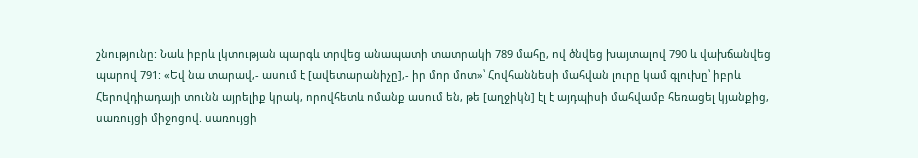շնությունը: Նաև իբրև լկտության պարգև տրվեց անապատի տատրակի 789 մահը, ով ծնվեց խայտալով 790 և վախճանվեց պարով 791: «Եվ նա տարավ,- ասում է [ավետարանիչը],- իր մոր մոտ»՝ Հովհաննեսի մահվան լուրը կամ գլուխը՝ իբրև Հերովդիադայի տունն այրելիք կրակ, որովհետև ոմանք ասում են, թե [աղջիկն] էլ է այդպիսի մահվամբ հեռացել կյանքից, սառույցի միջոցով. սառույցի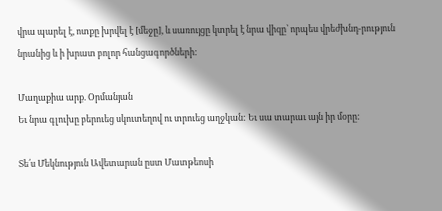վրա պարել է, ոտքը խրվել է [մեջը], և սառույցը կտրել է նրա վիզը՝ որպես վրեժխնդ-րություն նրանից և ի խրատ բոլոր հանցագործների:

Մաղաքիա արք. Օրմանյան
Եւ նրա գլուխը բերուեց սկուտեղով ու տրուեց աղջկան: Եւ սա տարաւ այն իր մօրը:

Տե՛ս Մեկնություն Ավետարան ըստ Մատթեոսի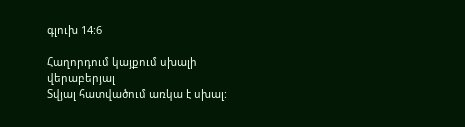գլուխ 14:6

Հաղորդում կայքում սխալի վերաբերյալ
Տվյալ հատվածում առկա է սխալ: